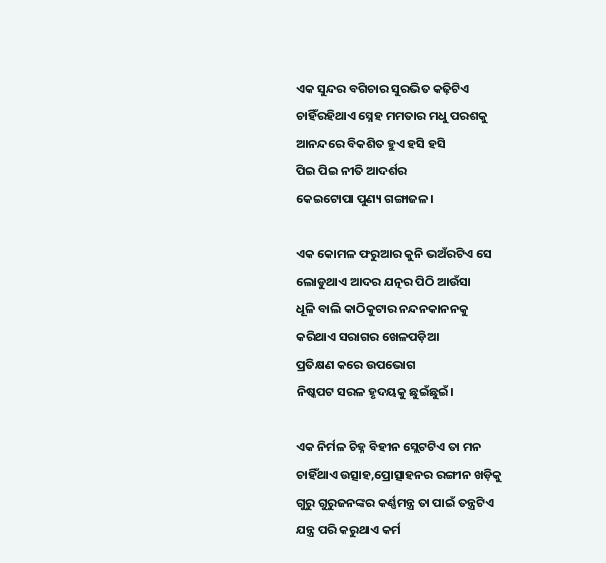ଏକ ସୁନ୍ଦର ବଗିଚାର ସୁରଭିତ କଢ଼ିଟିଏ
ଚାହିଁରହିଥାଏ ସ୍ନେହ ମମତାର ମଧୁ ପରଶକୁ
ଆନନ୍ଦରେ ବିକଶିତ ହୁଏ ହସି ହସି
ପିଇ ପିଇ ନୀତି ଆଦର୍ଶର
କେଇଟୋପା ପୁଣ୍ୟ ଗଙ୍ଗାଜଳ।

ଏକ କୋମଳ ଫରୁଆର କୁନି ଭଅଁରଟିଏ ସେ
ଲୋଡୁଥାଏ ଆଦର ଯତ୍ନର ପିଠି ଆଉଁସା
ଧୂଳି ବାଲି କାଠିକୁଟାର ନନ୍ଦନକାନନକୁ
କରିଥାଏ ସରାଗର ଖେଳପଡ଼ିଆ
ପ୍ରତିକ୍ଷଣ କରେ ଉପଭୋଗ
ନିଷ୍କପଟ ସରଳ ହୃଦୟକୁ ଛୁଇଁଛୁଇଁ।

ଏକ ନିର୍ମଳ ଚିହ୍ନ ବିହୀନ ସ୍ଲେଟଟିଏ ତା ମନ
ଚାହିଁଥାଏ ଉତ୍ସାହ,ପ୍ରୋତ୍ସାହନର ରଙ୍ଗୀନ ଖଡ଼ିକୁ
ଗୁରୁ ଗୁରୁଜନଙ୍କର କର୍ଣ୍ଣମନ୍ତ୍ର ତା ପାଇଁ ତନ୍ତ୍ରଟିଏ
ଯନ୍ତ୍ର ପରି କରୁଥାଏ କର୍ମ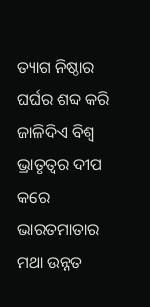ତ୍ୟାଗ ନିଷ୍ଠାର ଘର୍ଘର ଶବ୍ଦ କରି
ଜାଳିଦିଏ ବିଶ୍ୱ ଭ୍ରାତୃତ୍ୱର ଦୀପ
କରେ ଭାରତମାତାର ମଥା ଉନ୍ନତ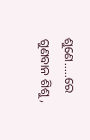ଶୁଣେ.....ରେ ଗୁଣବାନ ଶିଶୁ,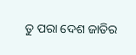ତୁ ପରା ଦେଶ ଜାତିର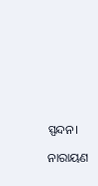ସ୍ପନ୍ଦନ।

ନାରାୟଣ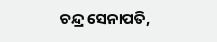ଚନ୍ଦ୍ର ସେନାପତି,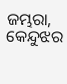ଜମ୍ଭରା, କେନ୍ଦୁଝର